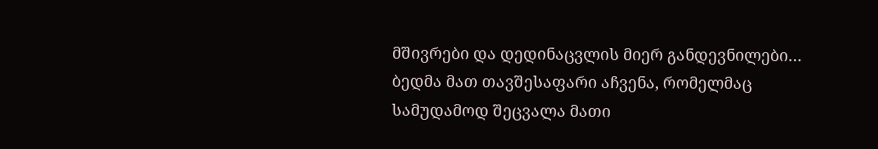მშივრები და დედინაცვლის მიერ განდევნილები… ბედმა მათ თავშესაფარი აჩვენა, რომელმაც სამუდამოდ შეცვალა მათი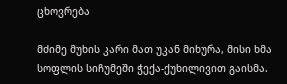ცხოვრება

მძიმე მუხის კარი მათ უკან მიხურა, მისი ხმა სოფლის სიჩუმეში ჭექა-ქუხილივით გაისმა.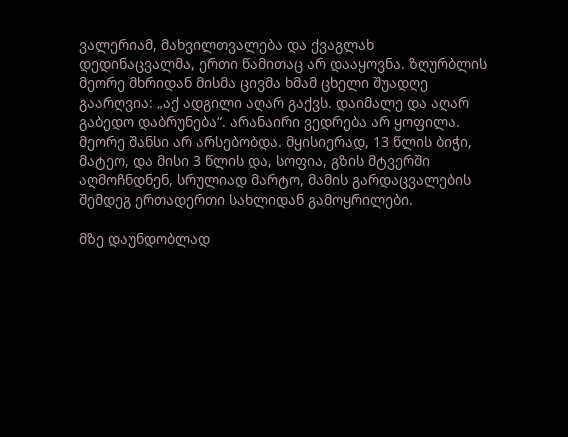ვალერიამ, მახვილთვალება და ქვაგლახ დედინაცვალმა, ერთი წამითაც არ დააყოვნა. ზღურბლის მეორე მხრიდან მისმა ცივმა ხმამ ცხელი შუადღე გაარღვია: „აქ ადგილი აღარ გაქვს. დაიმალე და აღარ გაბედო დაბრუნება“. არანაირი ვედრება არ ყოფილა. მეორე შანსი არ არსებობდა. მყისიერად, 13 წლის ბიჭი, მატეო, და მისი 3 წლის და, სოფია, გზის მტვერში აღმოჩნდნენ, სრულიად მარტო, მამის გარდაცვალების შემდეგ ერთადერთი სახლიდან გამოყრილები.

მზე დაუნდობლად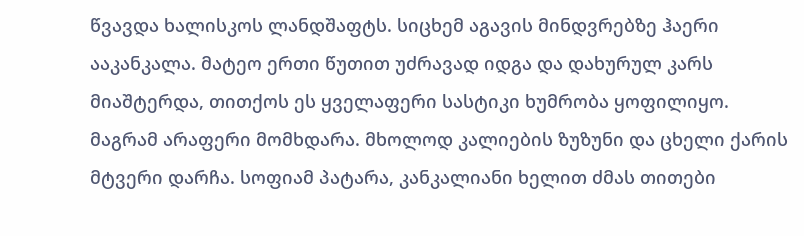წვავდა ხალისკოს ლანდშაფტს. სიცხემ აგავის მინდვრებზე ჰაერი ააკანკალა. მატეო ერთი წუთით უძრავად იდგა და დახურულ კარს მიაშტერდა, თითქოს ეს ყველაფერი სასტიკი ხუმრობა ყოფილიყო. მაგრამ არაფერი მომხდარა. მხოლოდ კალიების ზუზუნი და ცხელი ქარის მტვერი დარჩა. სოფიამ პატარა, კანკალიანი ხელით ძმას თითები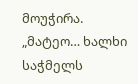მოუჭირა. „მატეო… ხალხი საჭმელს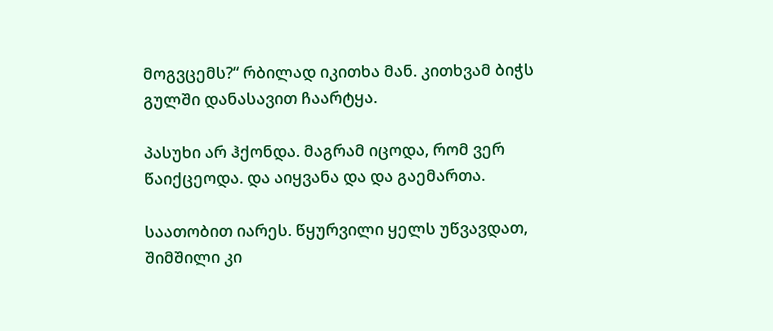მოგვცემს?“ რბილად იკითხა მან. კითხვამ ბიჭს გულში დანასავით ჩაარტყა.

პასუხი არ ჰქონდა. მაგრამ იცოდა, რომ ვერ წაიქცეოდა. და აიყვანა და და გაემართა.

საათობით იარეს. წყურვილი ყელს უწვავდათ, შიმშილი კი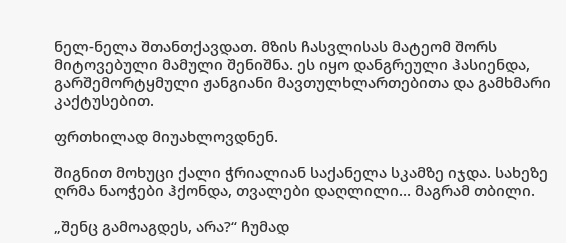ნელ-ნელა შთანთქავდათ. მზის ჩასვლისას მატეომ შორს მიტოვებული მამული შენიშნა. ეს იყო დანგრეული ჰასიენდა, გარშემორტყმული ჟანგიანი მავთულხლართებითა და გამხმარი კაქტუსებით.

ფრთხილად მიუახლოვდნენ.

შიგნით მოხუცი ქალი ჭრიალიან საქანელა სკამზე იჯდა. სახეზე ღრმა ნაოჭები ჰქონდა, თვალები დაღლილი… მაგრამ თბილი.

„შენც გამოაგდეს, არა?“ ჩუმად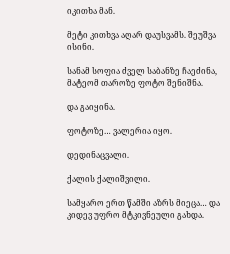იკითხა მან.

მეტი კითხვა აღარ დაუსვამს. შეუშვა ისინი.

სანამ სოფია ძველ საბანზე ჩაეძინა, მატეომ თაროზე ფოტო შენიშნა.

და გაიყინა.

ფოტოზე… ვალერია იყო.

დედინაცვალი.

ქალის ქალიშვილი.

სამყარო ერთ წამში აზრს მიეცა… და კიდევ უფრო მტკივნეული გახდა.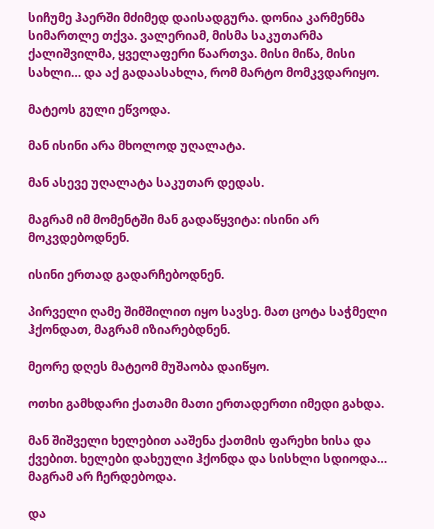სიჩუმე ჰაერში მძიმედ დაისადგურა. დონია კარმენმა სიმართლე თქვა. ვალერიამ, მისმა საკუთარმა ქალიშვილმა, ყველაფერი წაართვა. მისი მიწა, მისი სახლი… და აქ გადაასახლა, რომ მარტო მომკვდარიყო.

მატეოს გული ეწვოდა.

მან ისინი არა მხოლოდ უღალატა.

მან ასევე უღალატა საკუთარ დედას.

მაგრამ იმ მომენტში მან გადაწყვიტა: ისინი არ მოკვდებოდნენ.

ისინი ერთად გადარჩებოდნენ.

პირველი ღამე შიმშილით იყო სავსე. მათ ცოტა საჭმელი ჰქონდათ, მაგრამ იზიარებდნენ.

მეორე დღეს მატეომ მუშაობა დაიწყო.

ოთხი გამხდარი ქათამი მათი ერთადერთი იმედი გახდა.

მან შიშველი ხელებით ააშენა ქათმის ფარეხი ხისა და ქვებით. ხელები დახეული ჰქონდა და სისხლი სდიოდა… მაგრამ არ ჩერდებოდა.

და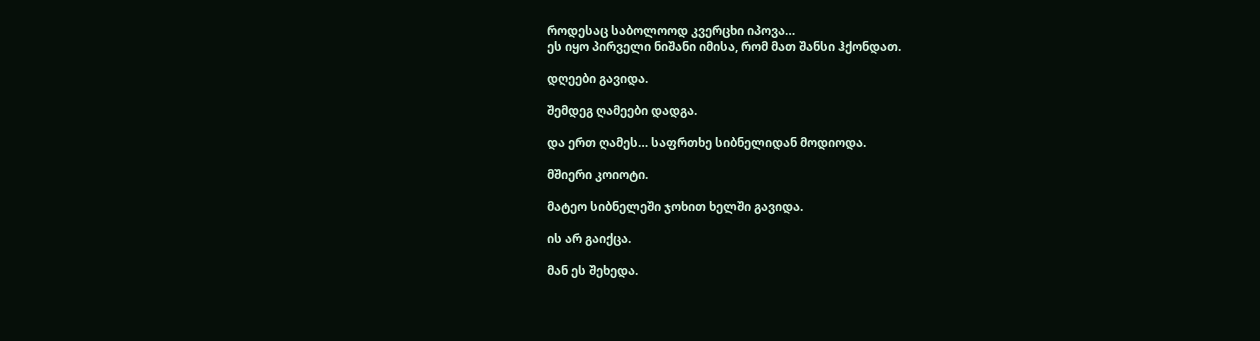როდესაც საბოლოოდ კვერცხი იპოვა…
ეს იყო პირველი ნიშანი იმისა, რომ მათ შანსი ჰქონდათ.

დღეები გავიდა.

შემდეგ ღამეები დადგა.

და ერთ ღამეს… საფრთხე სიბნელიდან მოდიოდა.

მშიერი კოიოტი.

მატეო სიბნელეში ჯოხით ხელში გავიდა.

ის არ გაიქცა.

მან ეს შეხედა.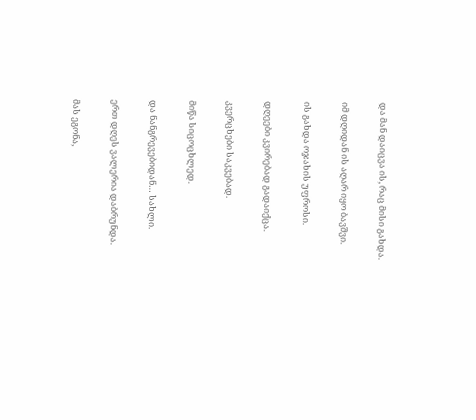და მან დაიცვა ის, რაც მისი გახდა.

იმ დღიდან ის აღარ იყო ბავშვი.

ის გახდა ოჯახის უფროსი.

დღეები კვირებად გადაიქცა.

კვერცხები საკვებად.

მიწა სიცოცხლედ.

და ნანგრევებიდან… სახლი.

ერთ დღეს ვალერია დაბრუნდა.

მას ეგონა,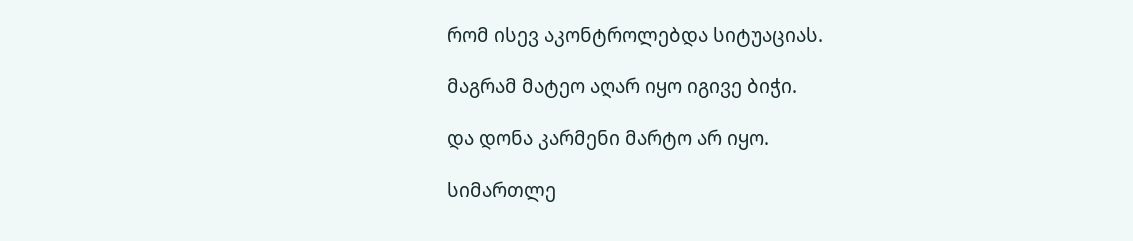რომ ისევ აკონტროლებდა სიტუაციას.

მაგრამ მატეო აღარ იყო იგივე ბიჭი.

და დონა კარმენი მარტო არ იყო.

სიმართლე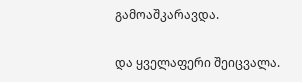გამოაშკარავდა.

და ყველაფერი შეიცვალა.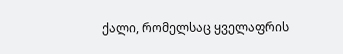ქალი, რომელსაც ყველაფრის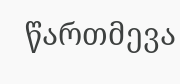წართმევა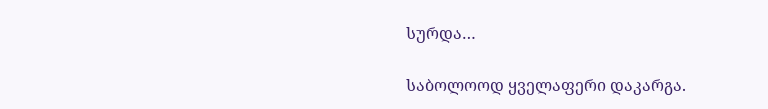სურდა…

საბოლოოდ ყველაფერი დაკარგა.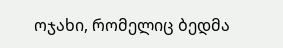ოჯახი, რომელიც ბედმა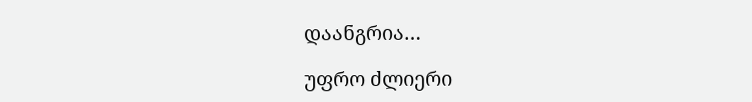დაანგრია…

უფრო ძლიერი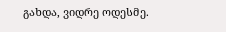გახდა, ვიდრე ოდესმე.